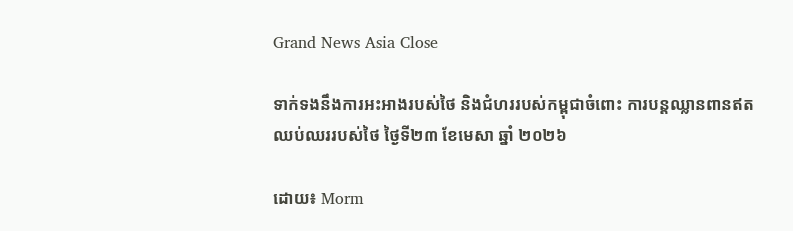Grand News Asia Close

ទាក់ទងនឹងការអះអាងរបស់ថៃ និងជំហររបស់កម្ពុជាចំពោះ ការបន្តឈ្លានពានឥតឈប់ឈររបស់ថៃ ថ្ងៃទី២៣ ខែមេសា ឆ្នាំ ២០២៦

ដោយ៖ Morm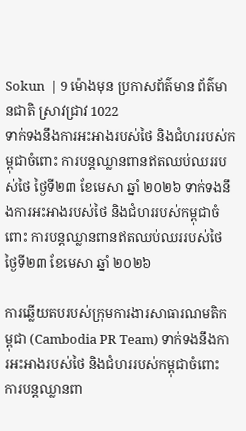Sokun  | 9 ម៉ោងមុន ប្រកាសព័ត៌មាន ព័ត៌មានជាតិ ស្រាវជ្រាវ 1022
ទាក់ទងនឹងការអះអាងរបស់ថៃ និងជំហររបស់កម្ពុជាចំពោះ ការបន្តឈ្លានពានឥតឈប់ឈររបស់ថៃ ថ្ងៃទី២៣ ខែមេសា ឆ្នាំ ២០២៦ ទាក់ទងនឹងការអះអាងរបស់ថៃ និងជំហររបស់កម្ពុជាចំពោះ ការបន្តឈ្លានពានឥតឈប់ឈររបស់ថៃ ថ្ងៃទី២៣ ខែមេសា ឆ្នាំ ២០២៦

ការឆ្លើយតបរបស់ក្រុមការងារសាធារណមតិកម្ពុជា (Cambodia PR Team) ទាក់ទងនឹងការអះអាងរបស់ថៃ និងជំហររបស់កម្ពុជាចំពោះ
ការបន្តឈ្លានពា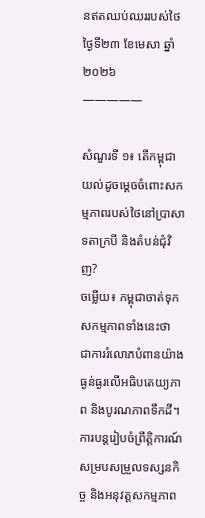នឥតឈប់ឈររបស់ថៃ
ថ្ងៃទី២៣ ខែមេសា ឆ្នាំ ២០២៦
—————

សំណួរទី ១៖ តើកម្ពុជាយល់ដូចម្តេចចំពោះសកម្មភាពរបស់ថៃនៅប្រាសាទតាក្របី និងតំបន់ជុំវិញ?
ចម្លើយ៖ កម្ពុជាចាត់ទុកសកម្មភាពទាំងនេះថា ជាការរំលោភបំពានយ៉ាងធ្ងន់ធ្ងរលើអធិបតេយ្យភាព និងបូរណភាពទឹកដី។ ការបន្តរៀបចំព្រឹត្តិការណ៍ សម្របសម្រួលទស្សនកិច្ច និងអនុវត្តសកម្មភាព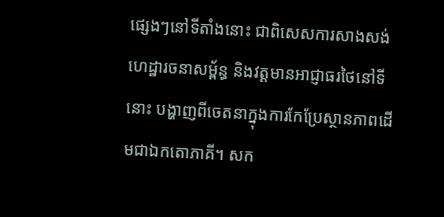ផ្សេងៗនៅទីតាំងនោះ ជាពិសេសការសាងសង់ហេដ្ឋារចនាសម្ព័ន្ធ និងវត្តមានអាជ្ញាធរថៃនៅទីនោះ បង្ហាញពីចេតនាក្នុងការកែប្រែស្ថានភាពដើមជាឯកតោភាគី។ សក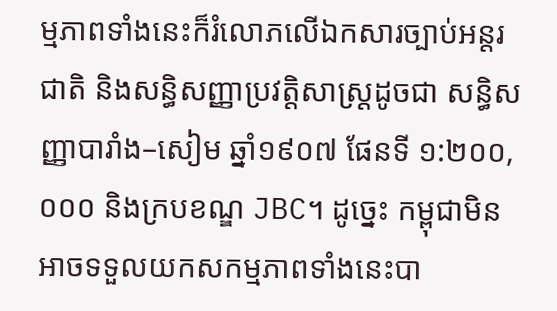ម្មភាពទាំងនេះក៏រំលោភលើឯកសារច្បាប់អន្តរជាតិ និងសន្ធិសញ្ញាប្រវត្តិសាស្ត្រដូចជា សន្ធិសញ្ញាបារាំង–សៀម ឆ្នាំ១៩០៧ ផែនទី ១:២០០,០០០ និងក្របខណ្ឌ JBC។ ដូច្នេះ កម្ពុជាមិនអាចទទួលយកសកម្មភាពទាំងនេះបា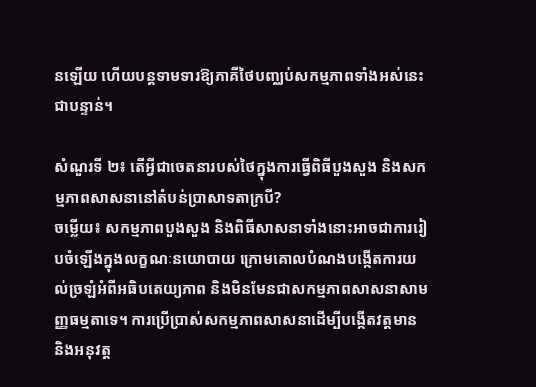នឡើយ ហើយបន្តទាមទារឱ្យភាគីថៃបញ្ឈប់សកម្មភាពទាំងអស់នេះជាបន្ទាន់។

សំណួរទី ២៖ តើអ្វីជាចេតនារបស់ថៃក្នុងការធ្វើពិធីបួងសួង និងសកម្មភាពសាសនានៅតំបន់ប្រាសាទតាក្របី?
ចម្លើយ៖ សកម្មភាពបួងសួង និងពិធីសាសនាទាំងនោះអាចជាការរៀបចំឡើងក្នុងលក្ខណៈនយោបាយ ក្រោមគោលបំណងបង្កើតការយល់ច្រឡំអំពីអធិបតេយ្យភាព និងមិនមែនជាសកម្មភាពសាសនាសាមញ្ញធម្មតាទេ។ ការប្រើប្រាស់សកម្មភាពសាសនាដើម្បីបង្កើតវត្តមាន និងអនុវត្ត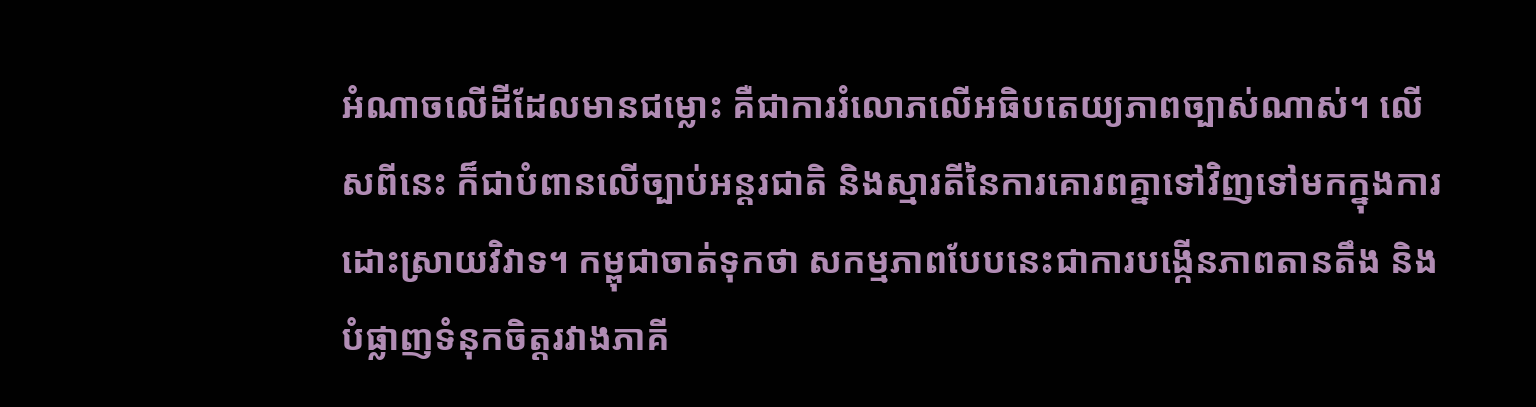អំណាចលើដីដែលមានជម្លោះ គឺជាការរំលោភលើអធិបតេយ្យភាពច្បាស់ណាស់។ លើសពីនេះ ក៏ជាបំពានលើច្បាប់អន្តរជាតិ និងស្មារតីនៃការគោរពគ្នាទៅវិញទៅមកក្នុងការដោះស្រាយវិវាទ។ កម្ពុជាចាត់ទុកថា សកម្មភាពបែបនេះជាការបង្កើនភាពតានតឹង និងបំផ្លាញទំនុកចិត្តរវាងភាគី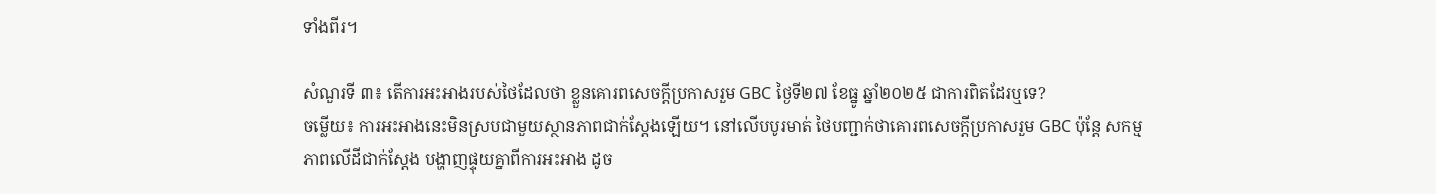ទាំងពីរ។

សំណួរទី ៣៖ តើការអះអាងរបស់ថៃដែលថា ខ្លួនគោរពសេចក្តីប្រកាសរួម GBC ថ្ងៃទី២៧ ខែធ្នូ ឆ្នាំ២០២៥ ជាការពិតដែរឬទេ?
ចម្លើយ៖ ការអះអាងនេះមិនស្របជាមួយស្ថានភាពជាក់ស្តែងឡើយ។ នៅលើបបូរមាត់ ថៃបញ្ជាក់ថាគោរពសេចក្តីប្រកាសរួម GBC ប៉ុន្តែ សកម្មភាពលើដីជាក់ស្តែង បង្ហាញផ្ទុយគ្នាពីការអះអាង ដូច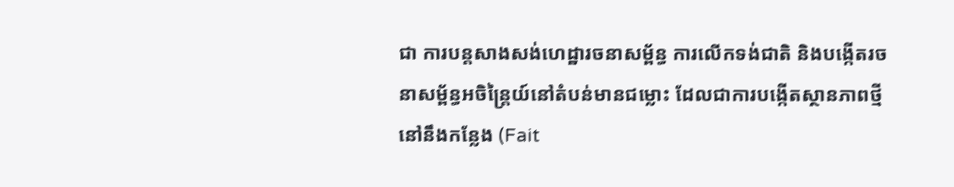ជា ការបន្តសាងសង់ហេដ្ឋារចនាសម្ព័ន្ធ ការលើកទង់ជាតិ និងបង្កើតរចនាសម្ព័ន្ធអចិន្ត្រៃយ៍នៅតំបន់មានជម្លោះ ដែលជាការបង្កើតស្ថានភាពថ្មីនៅនឹងកន្លែង (Fait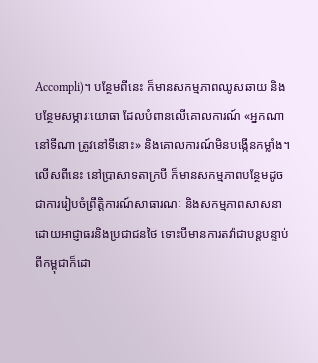Accompli)។ បន្ថែមពីនេះ ក៏មានសកម្មភាពឈូសឆាយ និងបន្ថែមសម្ភារៈយោធា ដែលបំពានលើគោលការណ៍ «អ្នកណានៅទីណា ត្រូវនៅទីនោះ» និងគោលការណ៍មិនបង្កើនកម្លាំង។
លើសពីនេះ នៅប្រាសាទតាក្របី ក៏មានសកម្មភាពបន្ថែមដូចជាការរៀបចំព្រឹត្តិការណ៍សាធារណៈ និងសកម្មភាពសាសនា ដោយអាជ្ញាធរនិងប្រជាជនថៃ ទោះបីមានការតវ៉ាជាបន្តបន្ទាប់ពីកម្ពុជាក៏ដោ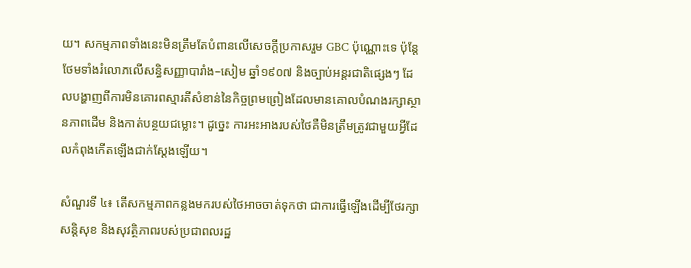យ។ សកម្មភាពទាំងនេះមិនត្រឹមតែបំពានលើសេចក្តីប្រកាសរួម GBC ប៉ុណ្ណោះទេ ប៉ុន្តែថែមទាំងរំលោភលើសន្ធិសញ្ញាបារាំង–សៀម ឆ្នាំ១៩០៧ និងច្បាប់អន្តរជាតិផ្សេងៗ ដែលបង្ហាញពីការមិនគោរពស្មារតីសំខាន់នៃកិច្ចព្រមព្រៀងដែលមានគោលបំណងរក្សាស្ថានភាពដើម និងកាត់បន្ថយជម្លោះ។ ដូច្នេះ ការអះអាងរបស់ថៃគឺមិនត្រឹមត្រូវជាមួយអ្វីដែលកំពុងកើតឡើងជាក់ស្តែងឡើយ។

សំណួរទី ៤៖ តើសកម្មភាពកន្លងមករបស់ថៃអាចចាត់ទុកថា ជាការធ្វើឡើងដើម្បីថែរក្សាសន្តិសុខ និងសុវត្ថិភាពរបស់ប្រជាពលរដ្ឋ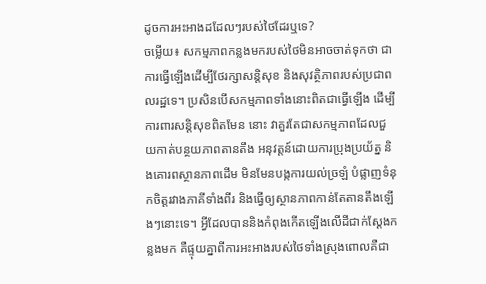ដូចការអះអាងដដែលៗរបស់ថៃដែរឬទេ?
ចម្លើយ៖ សកម្មភាពកន្លងមករបស់ថៃមិនអាចចាត់ទុកថា ជាការធ្វើឡើងដើម្បីថែរក្សាសន្តិសុខ និងសុវត្ថិភាពរបស់ប្រជាពលរដ្ឋទេ។ ប្រសិនបើសកម្មភាពទាំងនោះពិតជាធ្វើឡើង ដើម្បីការពារសន្តិសុខពិតមែន នោះ វាគួរតែជាសកម្មភាពដែលជួយកាត់បន្ថយភាពតានតឹង អនុវត្តន៍ដោយការប្រុងប្រយ័ត្ន និងគោរពស្ថានភាពដើម មិនមែនបង្កការយល់ច្រឡំ បំផ្លាញទំនុកចិត្តរវាងភាគីទាំងពីរ និងធ្វើឲ្យស្ថានភាពកាន់តែតានតឹងឡើងៗនោះទេ។ អ្វីដែលបាននិងកំពុងកើតឡើងលើដីជាក់ស្តែងកន្លងមក គឺផ្ទុយគ្នាពីការអះអាងរបស់ថៃទាំងស្រុងពោលគឺជា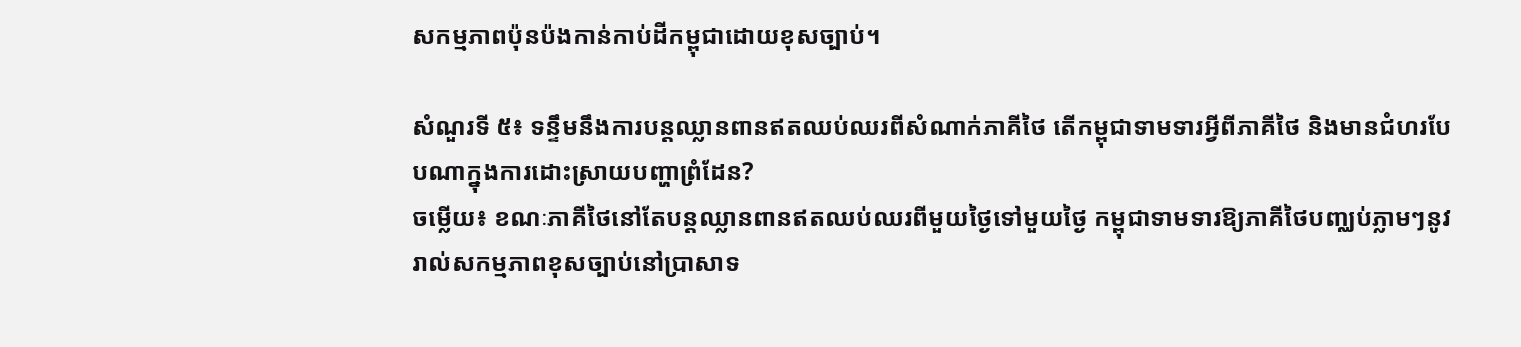សកម្មភាពប៉ុនប៉ងកាន់កាប់ដីកម្ពុជាដោយខុសច្បាប់។

សំណួរទី ៥៖ ទន្ទឹមនឹងការបន្តឈ្លានពានឥតឈប់ឈរពីសំណាក់ភាគីថៃ តើកម្ពុជាទាមទារអ្វីពីភាគីថៃ និងមានជំហរបែបណាក្នុងការដោះស្រាយបញ្ហាព្រំដែន?
ចម្លើយ៖ ខណៈភាគីថៃនៅតែបន្តឈ្លានពានឥតឈប់ឈរពីមួយថ្ងៃទៅមួយថ្ងៃ កម្ពុជាទាមទារឱ្យភាគីថៃបញ្ឈប់ភ្លាមៗនូវរាល់សកម្មភាពខុសច្បាប់នៅប្រាសាទ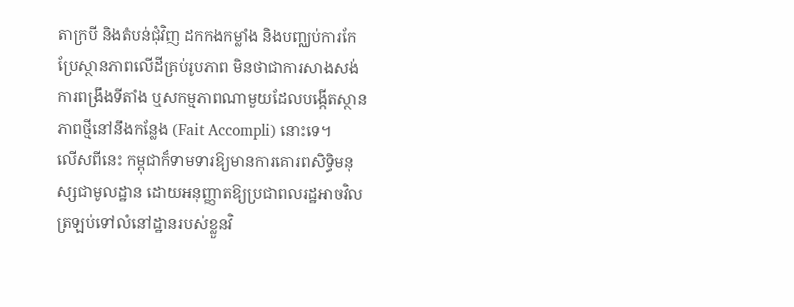តាក្របី និងតំបន់ជុំវិញ ដកកងកម្លាំង និងបញ្ឈប់ការកែប្រែស្ថានភាពលើដីគ្រប់រូបភាព មិនថាជាការសាងសង់ ការពង្រឹងទីតាំង ឬសកម្មភាពណាមួយដែលបង្កើតស្ថានភាពថ្មីនៅនឹងកន្លែង (Fait Accompli) នោះទេ។
លើសពីនេះ កម្ពុជាក៏ទាមទារឱ្យមានការគោរពសិទ្ធិមនុស្សជាមូលដ្ឋាន ដោយអនុញ្ញាតឱ្យប្រជាពលរដ្ឋអាចវិលត្រឡប់ទៅលំនៅដ្ឋានរបស់ខ្លួនវិ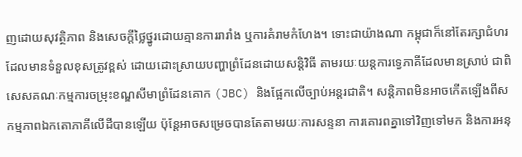ញដោយសុវត្ថិភាព និងសេចក្តីថ្លៃថ្នូរដោយគ្មានការរារាំង ឬការគំរាមកំហែង។ ទោះជាយ៉ាងណា កម្ពុជាក៏នៅតែរក្សាជំហរដែលមានទំនួលខុសត្រូវខ្ពស់ ដោយដោះស្រាយបញ្ហាព្រំដែនដោយសន្តិវិធី តាមរយៈយន្តការទ្វេភាគីដែលមានស្រាប់ ជាពិសេសគណៈកម្មការចម្រុះខណ្ឌសីមាព្រំដែនគោក (JBC) និងផ្អែកលើច្បាប់អន្តរជាតិ។ សន្តិភាពមិនអាចកើតឡើងពីសកម្មភាពឯកតោភាគីលើដីបានឡើយ ប៉ុន្តែអាចសម្រេចបានតែតាមរយៈការសន្ទនា ការគោរពគ្នាទៅវិញទៅមក និងការអនុ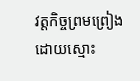វត្តកិច្ចព្រមព្រៀងដោយស្មោះ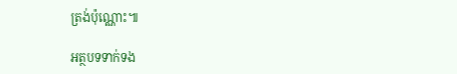ត្រង់ប៉ុណ្ណោះ៕

អត្ថបទទាក់ទង